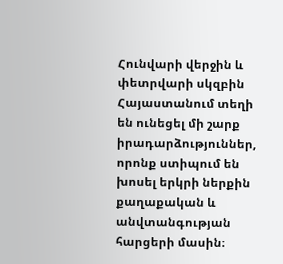Հունվարի վերջին և փետրվարի սկզբին Հայաստանում տեղի են ունեցել մի շարք իրադարձություններ, որոնք ստիպում են խոսել երկրի ներքին քաղաքական և անվտանգության հարցերի մասին։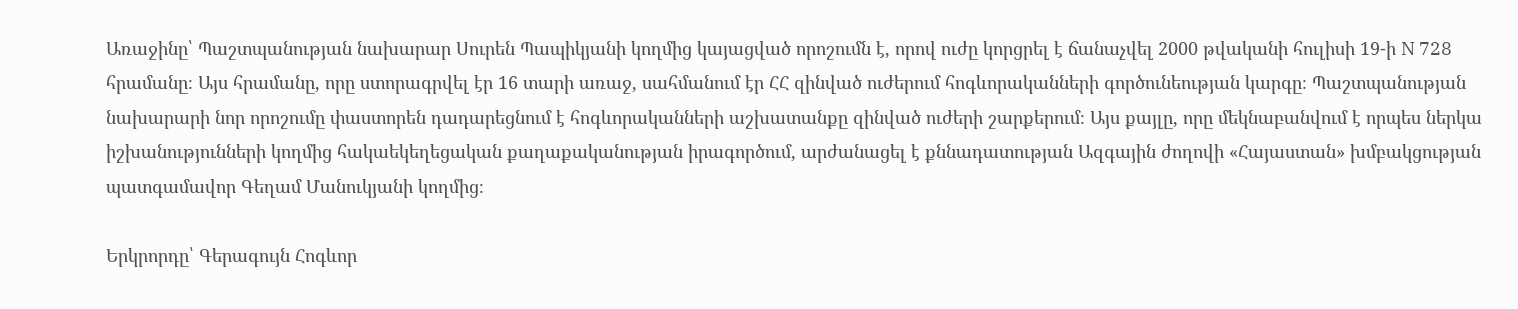Առաջինը՝ Պաշտպանության նախարար Սուրեն Պապիկյանի կողմից կայացված որոշումն է, որով ուժը կորցրել է ճանաչվել 2000 թվականի հուլիսի 19-ի N 728 հրամանը։ Այս հրամանը, որը ստորագրվել էր 16 տարի առաջ, սահմանում էր ՀՀ զինված ուժերում հոգևորականների գործունեության կարգը։ Պաշտպանության նախարարի նոր որոշումը փաստորեն դադարեցնում է հոգևորականների աշխատանքը զինված ուժերի շարքերում։ Այս քայլը, որը մեկնաբանվում է որպես ներկա իշխանությունների կողմից հակաեկեղեցական քաղաքականության իրագործում, արժանացել է քննադատության Ազգային ժողովի «Հայաստան» խմբակցության պատգամավոր Գեղամ Մանուկյանի կողմից։

Երկրորդը՝ Գերագույն Հոգևոր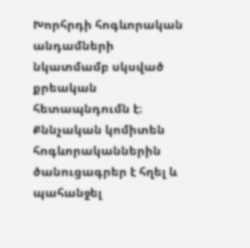Խորհրդի հոգևորական անդամների նկատմամբ սկսված քրեական հետապնդումն է։ Քննչական կոմիտեն հոգևորականներին ծանուցագրեր է հղել և պահանջել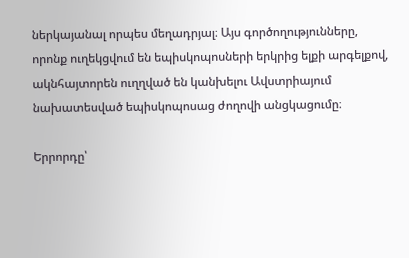ներկայանալ որպես մեղադրյալ։ Այս գործողությունները, որոնք ուղեկցվում են եպիսկոպոսների երկրից ելքի արգելքով, ակնհայտորեն ուղղված են կանխելու Ավստրիայում նախատեսված եպիսկոպոսաց ժողովի անցկացումը։

Երրորդը՝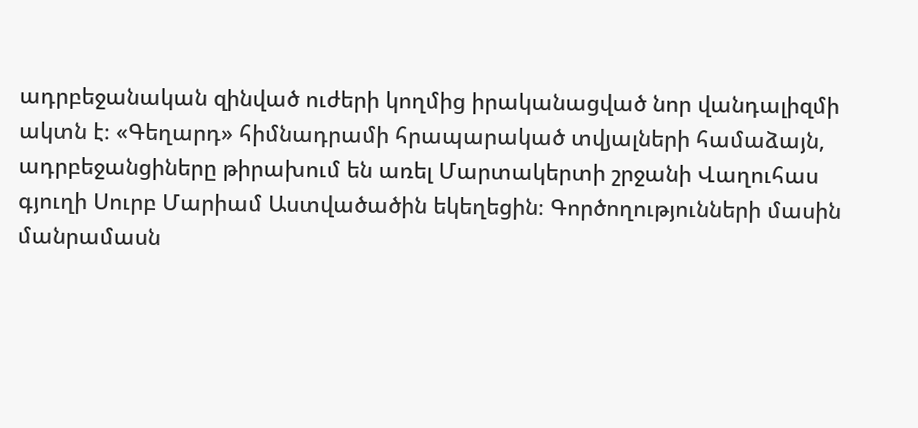ադրբեջանական զինված ուժերի կողմից իրականացված նոր վանդալիզմի ակտն է։ «Գեղարդ» հիմնադրամի հրապարակած տվյալների համաձայն, ադրբեջանցիները թիրախում են առել Մարտակերտի շրջանի Վաղուհաս գյուղի Սուրբ Մարիամ Աստվածածին եկեղեցին։ Գործողությունների մասին մանրամասն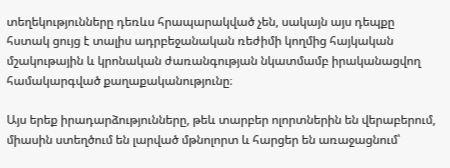տեղեկությունները դեռևս հրապարակված չեն, սակայն այս դեպքը հստակ ցույց է տալիս ադրբեջանական ռեժիմի կողմից հայկական մշակութային և կրոնական ժառանգության նկատմամբ իրականացվող համակարգված քաղաքականությունը։

Այս երեք իրադարձությունները, թեև տարբեր ոլորտներին են վերաբերում, միասին ստեղծում են լարված մթնոլորտ և հարցեր են առաջացնում՝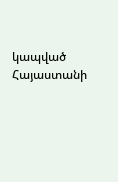կապված Հայաստանի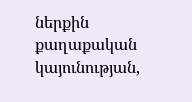ներքին քաղաքական կայունության,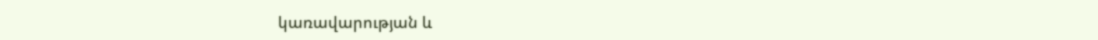կառավարության և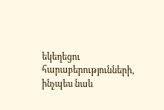եկեղեցու հարաբերությունների, ինչպես նաև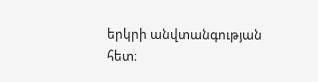երկրի անվտանգության հետ։